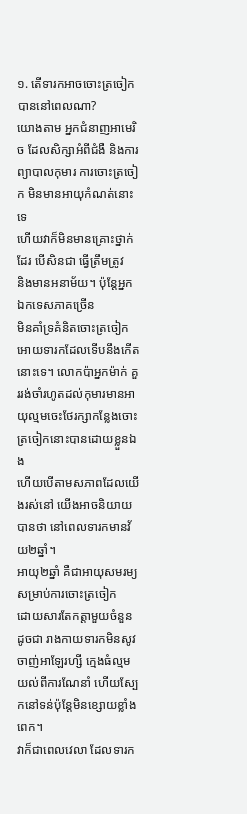១. តើទារកអាចចោះត្រចៀកបាននៅពេលណា?
យោងតាម អ្នកជំនាញអាមេរិច ដែលសិក្សាអំពីជំងឺ និងការព្យាបាលកុមារ ការចោះត្រចៀក មិនមានអាយុកំណត់នោះទេ
ហើយវាក៏មិនមានគ្រោះថ្នាក់ដែរ បើសិនជា ធ្វើត្រឹមត្រូវ
និងមានអនាម័យ។ ប៉ុន្តែអ្នកឯកទេសភាគច្រើន
មិនគាំទ្រគំនិតចោះត្រចៀកអោយទារកដែលទើបនឹងកើតនោះទេ។ លោកប៉ាអ្នកម៉ាក់ គួររង់ចាំរហូតដល់កុមារមានអាយុល្មមចេះថែរក្សាកន្លែងចោះត្រចៀកនោះបានដោយខ្លួនឯង
ហើយបើតាមសភាពដែលយើងរស់នៅ យើងអាចនិយាយបានថា នៅពេលទារកមានវ័យ២ឆ្នាំ។
អាយុ២ឆ្នាំ គឺជាអាយុសមរម្យសម្រាប់ការចោះត្រចៀក
ដោយសារតែកត្តាមួយចំនួនដូចជា រាងកាយទារកមិនសូវចាញ់អាឡែរហ្សី ក្មេងធំល្មមយល់ពីការណែនាំ ហើយស្បែកនៅទន់ប៉ុន្តែមិនខ្សោយខ្លាំងពេក។
វាក៏ជាពេលវេលា ដែលទារក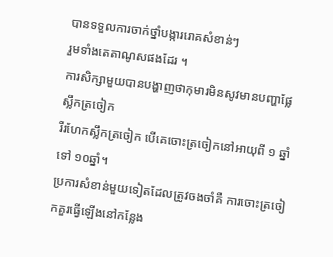បានទទួលការចាក់ថ្នាំបង្ការរោគសំខាន់ៗ
រួមទាំងតេតាណូសផងដែរ ។
ការសិក្សាមួយបានបង្ហាញថាកុមារមិនសូវមានបញ្ហាផ្លែស្លឹកត្រចៀក
រឺរហែកស្លឹកត្រចៀក បើគេចោះត្រចៀកនៅអាយុពី ១ ឆ្នាំ ទៅ ១០ឆ្នាំ។
ប្រការសំខាន់មួយទៀតដែលត្រូវចងចាំគឺ ការចោះត្រចៀកគួរធ្វើឡើងនៅកន្លែង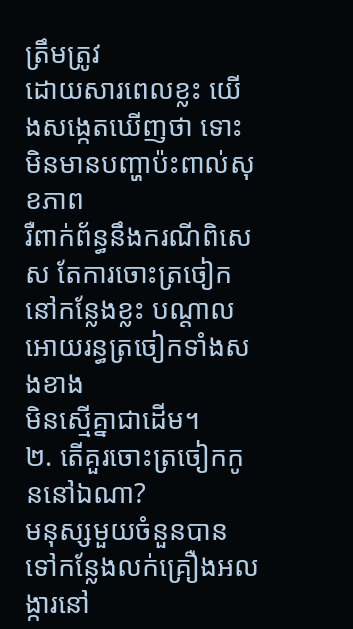ត្រឹមត្រូវ
ដោយសារពេលខ្លះ យើងសង្កេតឃើញថា ទោះមិនមានបញ្ហាប៉ះពាល់សុខភាព
រឺពាក់ព័ន្ធនឹងករណីពិសេស តែការចោះត្រចៀកនៅកន្លែងខ្លះ បណ្តាលអោយរន្ធត្រចៀកទាំងសងខាង
មិនស្មើគ្នាជាដើម។
២. តើគួរចោះត្រចៀកកូននៅឯណា?
មនុស្សមួយចំនួនបានទៅកន្លែងលក់គ្រឿងអលង្ការនៅ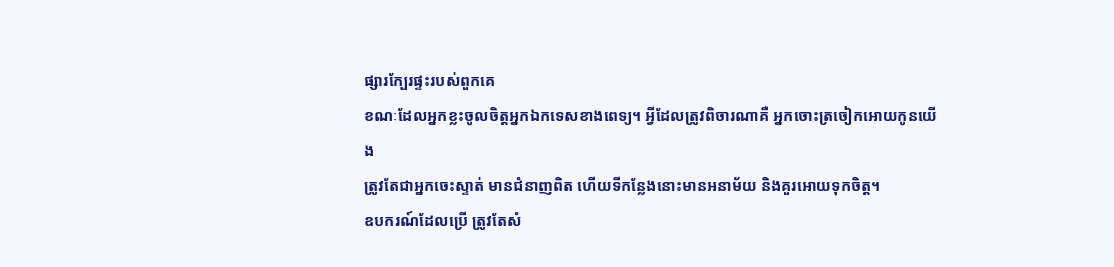ផ្សារក្បែរផ្ទះរបស់ពួកគេ
ខណៈដែលអ្នកខ្លះចូលចិត្តអ្នកឯកទេសខាងពេទ្យ។ អ្វីដែលត្រូវពិចារណាគឺ អ្នកចោះត្រចៀកអោយកូនយើង
ត្រូវតែជាអ្នកចេះស្ទាត់ មានជំនាញពិត ហើយទីកន្លែងនោះមានអនាម័យ និងគួរអោយទុកចិត្ត។
ឧបករណ៍ដែលប្រើ ត្រូវតែសំ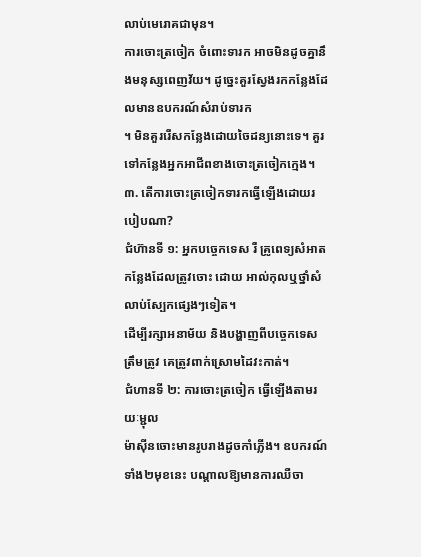លាប់មេរោគជាមុន។
ការចោះត្រចៀក ចំពោះទារក អាចមិនដូចគ្នានឹងមនុស្សពេញវ័យ។ ដូច្នេះគួរស្វែងរកកន្លែងដែលមានឧបករណ៍សំរាប់ទារក
។ មិនគួររើសកន្លែងដោយចៃដន្យនោះទេ។ គួរទៅកន្លែងអ្នកអាជីពខាងចោះត្រចៀកក្មេង។
៣. តើការចោះត្រចៀកទារកធ្វើឡើងដោយរបៀបណា?
ជំហ៊ានទី ១: អ្នកបច្ចេកទេស រឺ គ្រូពេទ្យសំអាតកន្លែងដែលត្រូវចោះ ដោយ អាល់កុលឬថ្នាំសំលាប់ស្បែកផ្សេងៗទៀត។
ដើម្បីរក្សាអនាម័យ និងបង្ហាញពីបច្ចេកទេសត្រឹមត្រូវ គេត្រូវពាក់ស្រោមដៃវះកាត់។
ជំហានទី ២: ការចោះត្រចៀក ធ្វើឡើងតាមរយៈម្ជុល
ម៉ាស៊ីនចោះមានរូបរាងដូចកាំភ្លើង។ ឧបករណ៍ទាំង២មុខនេះ បណ្តាលឱ្យមានការឈឺចា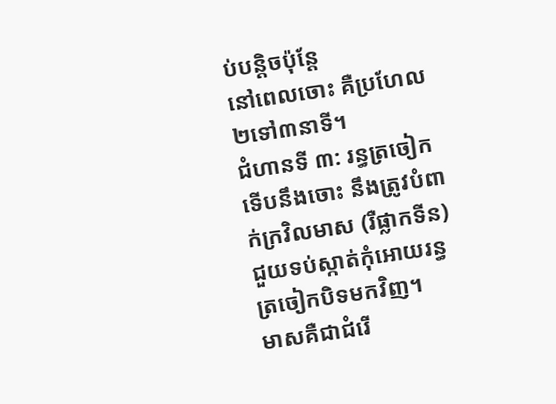ប់បន្តិចប៉ុន្តែ
នៅពេលចោះ គឺប្រហែល ២ទៅ៣នាទី។
ជំហានទី ៣: រន្ធត្រចៀកទើបនឹងចោះ នឹងត្រូវបំពាក់ក្រវិលមាស (រឺផ្លាកទីន) ជួយទប់ស្កាត់កុំអោយរន្ធត្រចៀកបិទមកវិញ។
មាសគឺជាជំរើ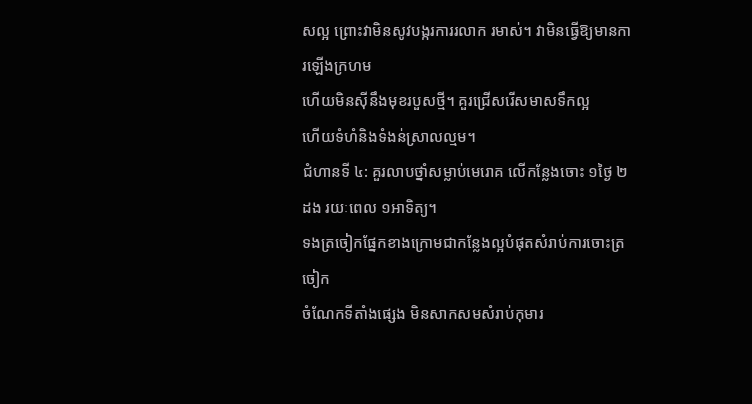សល្អ ព្រោះវាមិនសូវបង្ករការរលាក រមាស់។ វាមិនធ្វើឱ្យមានការឡើងក្រហម
ហើយមិនស៊ីនឹងមុខរបួសថ្មី។ គួរជ្រើសរើសមាសទឹកល្អ
ហើយទំហំនិងទំងន់ស្រាលល្មម។
ជំហានទី ៤: គួរលាបថ្នាំសម្លាប់មេរោគ លើកន្លែងចោះ ១ថ្ងៃ ២ដង រយៈពេល ១អាទិត្យ។
ទងត្រចៀកផ្នែកខាងក្រោមជាកន្លែងល្អបំផុតសំរាប់ការចោះត្រចៀក
ចំណែកទីតាំងផ្សេង មិនសាកសមសំរាប់កុមារ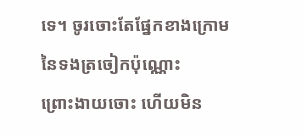ទេ។ ចូរចោះតែផ្នែកខាងក្រោមនៃទងត្រចៀកប៉ុណ្ណោះ
ព្រោះងាយចោះ ហើយមិន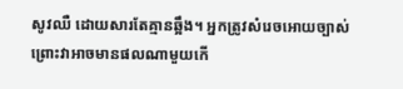សូវឈឺ ដោយសារតែគ្មានឆ្អឹង។ អ្នកត្រូវសំរេចអោយច្បាស់
ព្រោះវាអាចមានផលណាមួយកើ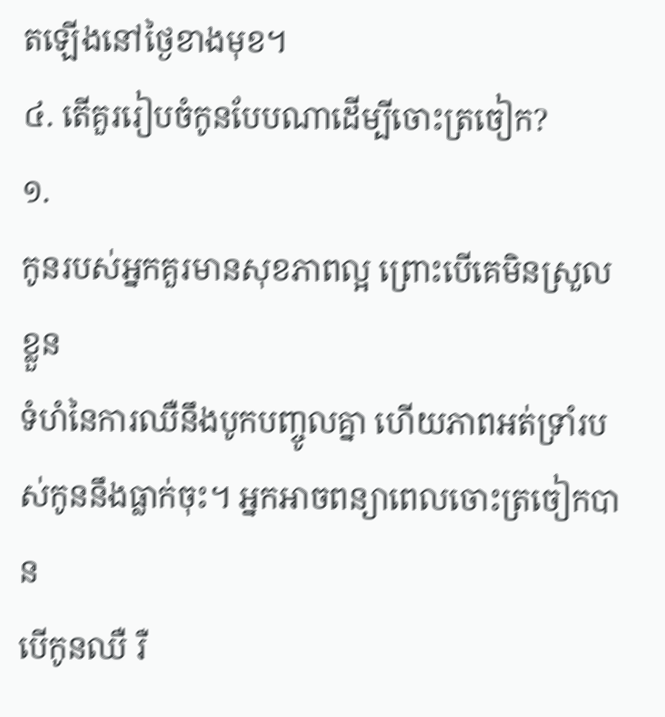តឡើងនៅថ្ងៃខាងមុខ។
៤. តើគួររៀបចំកូនបែបណាដើម្បីចោះត្រចៀក?
១.
កូនរបស់អ្នកគួរមានសុខភាពល្អ ព្រោះបើគេមិនស្រួលខ្លួន
ទំហំនៃការឈឺនឹងបូកបញ្ចូលគ្នា ហើយភាពអត់ទ្រាំរបស់កូននឹងធ្លាក់ចុះ។ អ្នកអាចពន្យាពេលចោះត្រចៀកបាន
បើកូនឈឺ រឺ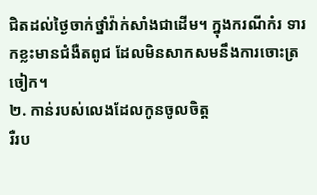ជិតដល់ថ្ងៃចាក់ថ្នាំវ៉ាក់សាំងជាដើម។ ក្នុងករណីកំរ ទារកខ្លះមានជំងឺតពូជ ដែលមិនសាកសមនឹងការចោះត្រចៀក។
២. កាន់របស់លេងដែលកូនចូលចិត្ត
រឺរប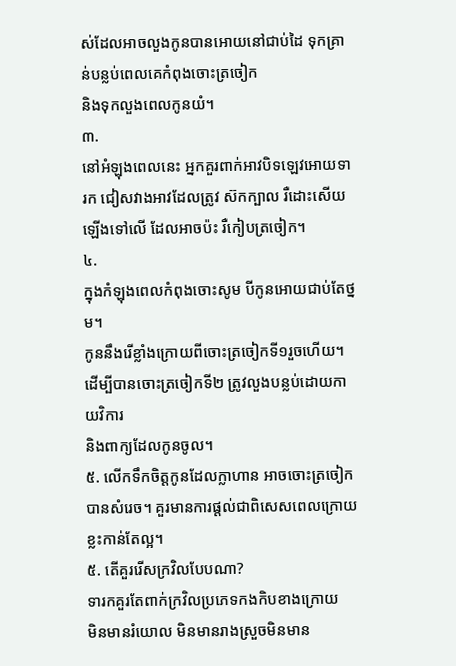ស់ដែលអាចលួងកូនបានអោយនៅជាប់ដៃ ទុកគ្រាន់បន្លប់ពេលគេកំពុងចោះត្រចៀក
និងទុកលួងពេលកូនយំ។
៣.
នៅអំឡុងពេលនេះ អ្នកគួរពាក់អាវបិទឡេវអោយទារក ជៀសវាងអាវដែលត្រូវ ស៊កក្បាល រឺដោះសើយឡើងទៅលើ ដែលអាចប៉ះ រឺកៀបត្រចៀក។
៤.
ក្នុងកំឡុងពេលកំពុងចោះសូម បីកូនអោយជាប់តែថ្នម។
កូននឹងរើខ្លាំងក្រោយពីចោះត្រចៀកទី១រួចហើយ។ ដើម្បីបានចោះត្រចៀកទី២ ត្រូវលួងបន្លប់ដោយកាយវិការ
និងពាក្យដែលកូនចូល។
៥. លើកទឹកចិត្តកូនដែលក្លាហាន អាចចោះត្រចៀកបានសំរេច។ គួរមានការផ្តល់ជាពិសេសពេលក្រោយខ្លះកាន់តែល្អ។
៥. តើគួររើសក្រវិលបែបណា?
ទារកគួរតែពាក់ក្រវិលប្រភេទកងកិបខាងក្រោយ
មិនមានរំយោល មិនមានរាងស្រួចមិនមាន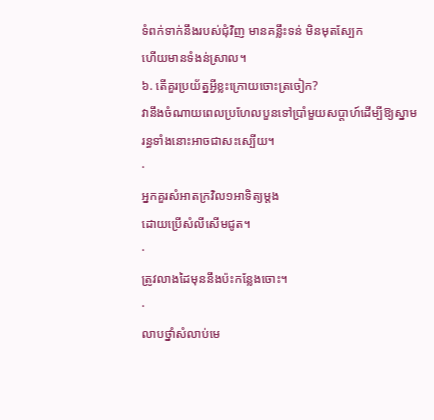ទំពក់ទាក់នឹងរបស់ជុំវិញ មានគន្លឹះទន់ មិនមុតស្បែក
ហើយមានទំងន់ស្រាល។
៦. តើគួរប្រយ័ត្នអ្វីខ្លះក្រោយចោះត្រចៀក?
វានឹងចំណាយពេលប្រហែលបួនទៅប្រាំមួយសប្តាហ៍ដើម្បីឱ្យស្នាមរន្ធទាំងនោះអាចជាសះស្បើយ។
·
អ្នកគួរសំអាតក្រវិល១អាទិត្យម្តង
ដោយប្រើសំលីសើមជូត។
·
ត្រូវលាងដៃមុននឹងប៉ះកន្លែងចោះ។
·
លាបថ្នាំសំលាប់មេ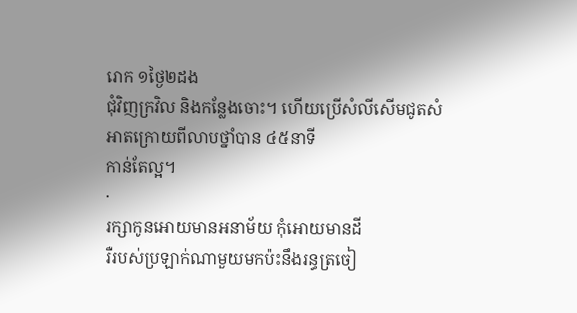រោក ១ថ្ងៃ២ដង
ជុំវិញក្រវិល និងកន្លែងចោះ។ ហើយប្រើសំលីសើមជូតសំអាតក្រោយពីលាបថ្នាំបាន ៤៥នាទី
កាន់តែល្អ។
·
រក្សាកូនអោយមានអនាម័យ កុំអោយមានដី
រឺរបស់ប្រឡាក់ណាមួយមកប៉ះនឹងរន្ធត្រចៀ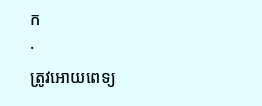ក
·
ត្រូវអោយពេទ្យ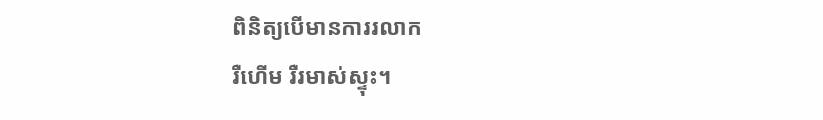ពិនិត្យបើមានការរលាក
រឺហើម រឺរមាស់ស្ទុះ។